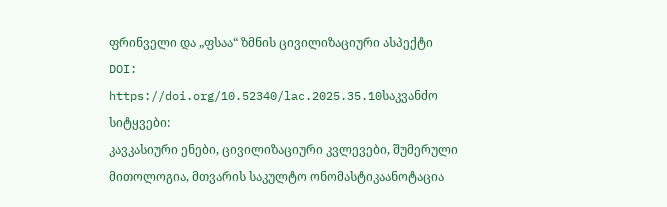ფრინველი და „ფსაა“ ზმნის ცივილიზაციური ასპექტი
DOI:
https://doi.org/10.52340/lac.2025.35.10საკვანძო სიტყვები:
კავკასიური ენები, ცივილიზაციური კვლევები, შუმერული მითოლოგია, მთვარის საკულტო ონომასტიკაანოტაცია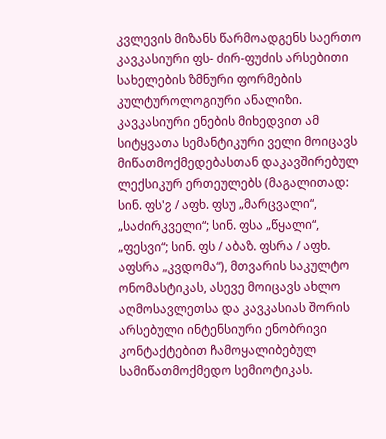კვლევის მიზანს წარმოადგენს საერთო კავკასიური ფს- ძირ-ფუძის არსებითი სახელების ზმნური ფორმების კულტუროლოგიური ანალიზი. კავკასიური ენების მიხედვით ამ სიტყვათა სემანტიკური ველი მოიცავს მიწათმოქმედებასთან დაკავშირებულ ლექსიკურ ერთეულებს (მაგალითად: სინ. ფს'ჷ / აფხ. ფსუ „მარცვალი“, „საძირკველი“; სინ. ფსა „წყალი“, „ფესვი“; სინ. ფს / აბაზ. ფსრა / აფხ. აფსრა „კვდომა“), მთვარის საკულტო ონომასტიკას, ასევე მოიცავს ახლო აღმოსავლეთსა და კავკასიას შორის არსებული ინტენსიური ენობრივი კონტაქტებით ჩამოყალიბებულ სამიწათმოქმედო სემიოტიკას.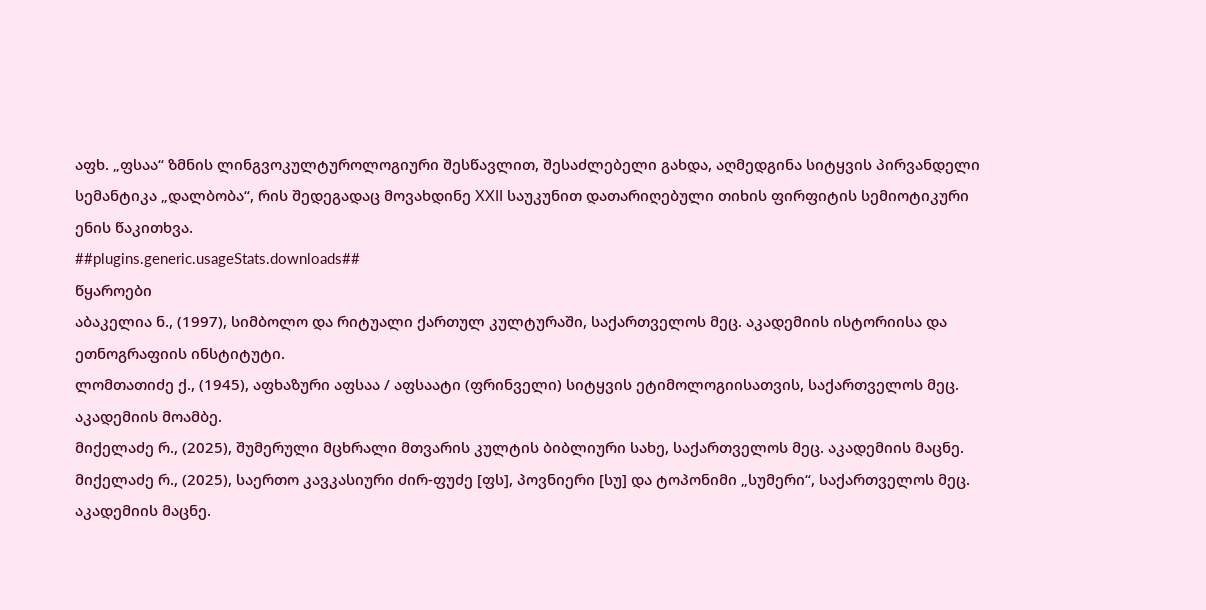აფხ. „ფსაა“ ზმნის ლინგვოკულტუროლოგიური შესწავლით, შესაძლებელი გახდა, აღმედგინა სიტყვის პირვანდელი სემანტიკა „დალბობა“, რის შედეგადაც მოვახდინე XXII საუკუნით დათარიღებული თიხის ფირფიტის სემიოტიკური ენის წაკითხვა.
##plugins.generic.usageStats.downloads##
წყაროები
აბაკელია ნ., (1997), სიმბოლო და რიტუალი ქართულ კულტურაში, საქართველოს მეც. აკადემიის ისტორიისა და ეთნოგრაფიის ინსტიტუტი.
ლომთათიძე ქ., (1945), აფხაზური აფსაა / აფსაატი (ფრინველი) სიტყვის ეტიმოლოგიისათვის, საქართველოს მეც. აკადემიის მოამბე.
მიქელაძე რ., (2025), შუმერული მცხრალი მთვარის კულტის ბიბლიური სახე, საქართველოს მეც. აკადემიის მაცნე.
მიქელაძე რ., (2025), საერთო კავკასიური ძირ-ფუძე [ფს], პოვნიერი [სუ] და ტოპონიმი „სუმერი“, საქართველოს მეც. აკადემიის მაცნე.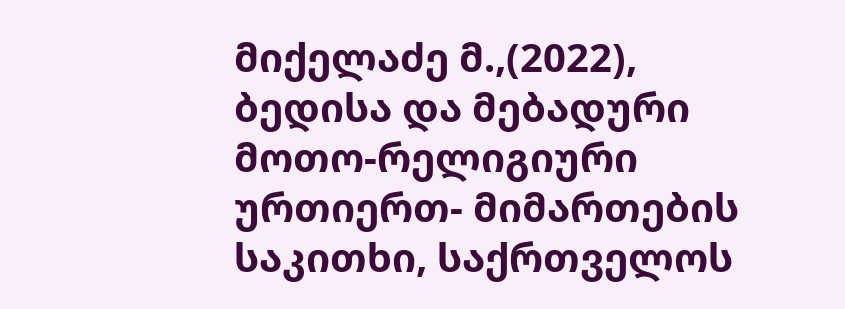მიქელაძე მ.,(2022), ბედისა და მებადური მოთო-რელიგიური ურთიერთ- მიმართების საკითხი, საქრთველოს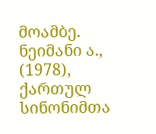მოამბე.
ნეიმანი ა., (1978), ქართულ სინონიმთა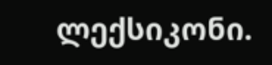ლექსიკონი.